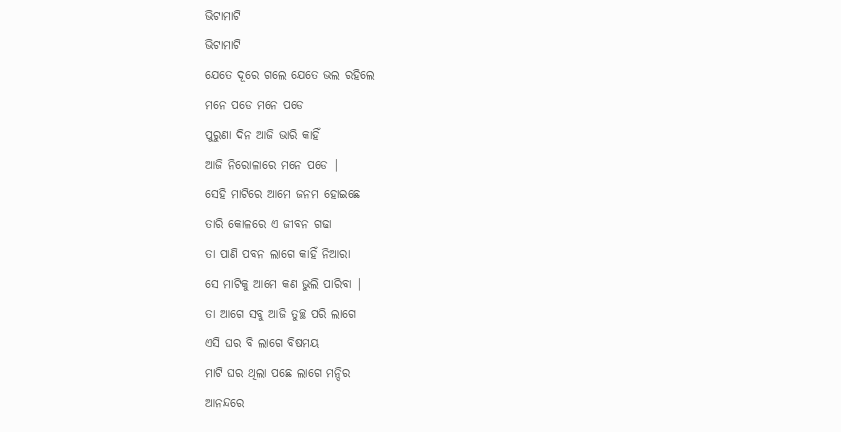ଭିଟାମାଟି
ଭିଟାମାଟି
ଯେତେ ଦୂରେ ଗଲେ ଯେତେ ଭଲ ରହିଲେ
ମନେ ପଡେ ମନେ ପଡେ
ପୁରୁଣା ଦିନ ଆଜି ଭାରି କାହିଁ
ଆଜି ନିରୋଳାରେ ମନେ ପଡେ |
ସେହି ମାଟିରେ ଆମେ ଜନମ ହୋଇଛେ
ତାରି କୋଳରେ ଏ ଜୀବନ ଗଢା
ତା ପାଣି ପବନ ଲାଗେ କାହିଁ ନିଆରା
ସେ ମାଟିକୁ ଆମେ କଣ ଭୁଲି ପାରିବା |
ତା ଆଗେ ସବୁ ଆଜି ତୁଚ୍ଛ ପରି ଲାଗେ
ଏସି ଘର ବି ଲାଗେ ବିଷମୟ
ମାଟି ଘର ଥିଲା ପଛେ ଲାଗେ ମନ୍ଦିର
ଆନନ୍ଦରେ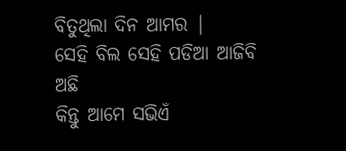ବିତୁଥିଲା ଦିନ ଆମର |
ସେହି ବିଲ ସେହି ପଡିଆ ଆଜିବି ଅଛି
କିନ୍ତୁ ଆମେ ସଭିଏଁ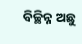ବିଚ୍ଛିନ୍ନ ଅଛୁ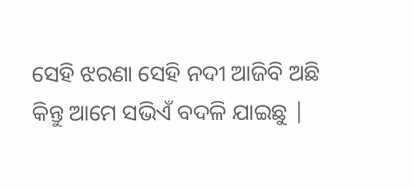ସେହି ଝରଣା ସେହି ନଦୀ ଆଜିବି ଅଛି
କିନ୍ତୁ ଆମେ ସଭିଏଁ ବଦଳି ଯାଇଛୁ |